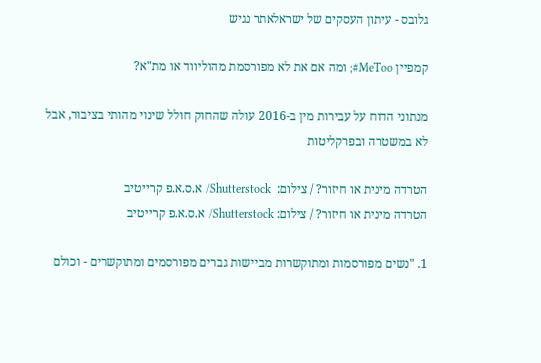גלובס - עיתון העסקים של ישראלאתר נגיש

קמפיין MeToo#; ומה אם את לא מפורסמת מהוליווד או מת"א?

מנתוני הדוח על עבירות מין ב-2016 עולה שהחוק חולל שינוי מהותי בציבור, אבל לא במשטרה ובפרקליטות

הטרדה מינית או חיזור? / צילום:  Shutterstock/ א.ס.א.פ קרייטיב
הטרדה מינית או חיזור? / צילום: Shutterstock/ א.ס.א.פ קרייטיב

1. "נשים מפורסמות ומתוקשרות מביישות גברים מפורסמים ומתוקשרים - וכולם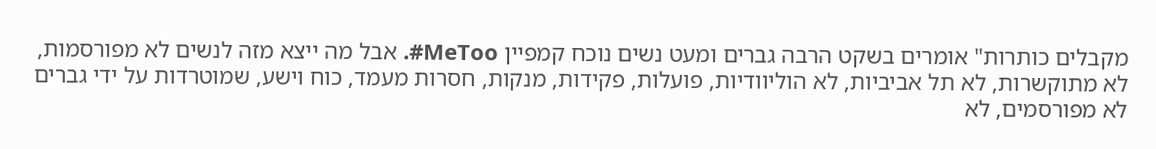מקבלים כותרות" אומרים בשקט הרבה גברים ומעט נשים נוכח קמפיין MeToo#. אבל מה ייצא מזה לנשים לא מפורסמות, לא מתוקשרות, לא תל אביביות, לא הוליוודיות, פועלות, פקידות, מנקות, חסרות מעמד, כוח וישע, שמוטרדות על ידי גברים לא מפורסמים, לא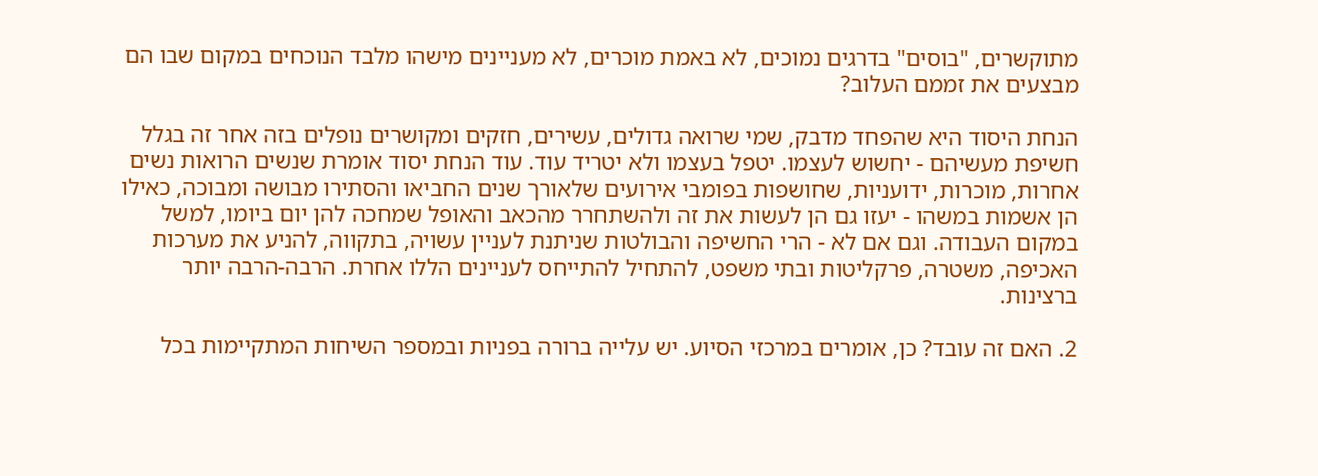מתוקשרים, "בוסים" בדרגים נמוכים, לא באמת מוכרים, לא מעניינים מישהו מלבד הנוכחים במקום שבו הם מבצעים את זממם העלוב?

הנחת היסוד היא שהפחד מדבק, שמי שרואה גדולים, עשירים, חזקים ומקושרים נופלים בזה אחר זה בגלל חשיפת מעשיהם - יחשוש לעצמו. יטפל בעצמו ולא יטריד עוד. עוד הנחת יסוד אומרת שנשים הרואות נשים אחרות, מוכרות, ידועניות, שחושפות בפומבי אירועים שלאורך שנים החביאו והסתירו מבושה ומבוכה, כאילו הן אשמות במשהו - יעזו גם הן לעשות את זה ולהשתחרר מהכאב והאופל שמחכה להן יום ביומו, למשל במקום העבודה. וגם אם לא - הרי החשיפה והבולטות שניתנת לעניין עשויה, בתקווה, להניע את מערכות האכיפה, משטרה, פרקליטות ובתי משפט, להתחיל להתייחס לעניינים הללו אחרת. הרבה-הרבה יותר ברצינות.

2. האם זה עובד? כן, אומרים במרכזי הסיוע. יש עלייה ברורה בפניות ובמספר השיחות המתקיימות בכל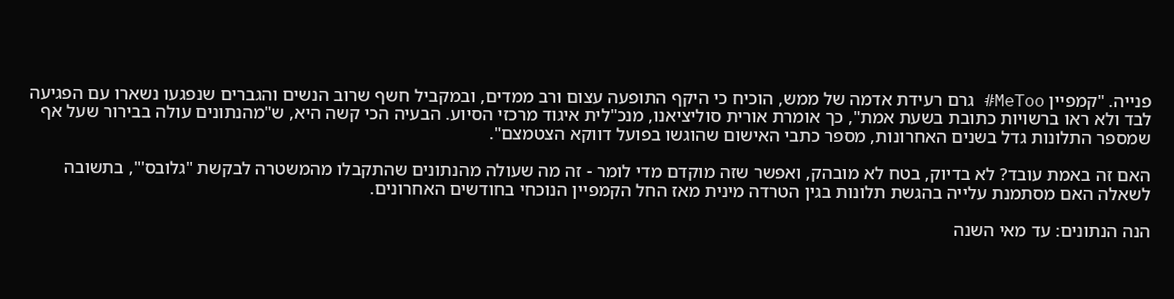פנייה. "קמפיין MeToo# גרם רעידת אדמה של ממש, הוכיח כי היקף התופעה עצום ורב ממדים, ובמקביל חשף שרוב הנשים והגברים שנפגעו נשארו עם הפגיעה לבד ולא ראו ברשויות כתובת בשעת אמת", כך אומרת אורית סוליציאנו, מנכ"לית איגוד מרכזי הסיוע. הבעיה הכי קשה היא, ש"מהנתונים עולה בבירור שעל אף שמספר התלונות גדל בשנים האחרונות, מספר כתבי האישום שהוגשו בפועל דווקא הצטמצם".

האם זה באמת עובד? לא בדיוק, בטח לא מובהק, ואפשר שזה מוקדם מדי לומר - זה מה שעולה מהנתונים שהתקבלו מהמשטרה לבקשת "גלובס'", בתשובה לשאלה האם מסתמנת עלייה בהגשת תלונות בגין הטרדה מינית מאז החל הקמפיין הנוכחי בחודשים האחרונים.

הנה הנתונים: עד מאי השנה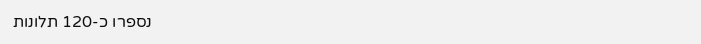נספרו כ-120 תלונות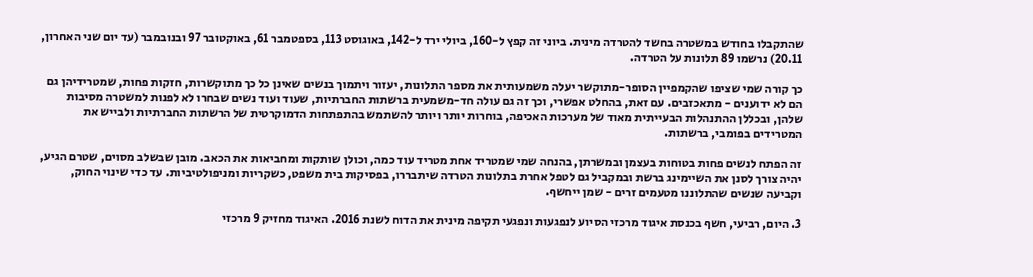שהתקבלו בחודש במשטרה בחשד להטרדה מינית. ביוני זה קפץ ל-160, ביולי ירד ל-142, באוגוסט 113, בספטמבר 61, באוקטובר 97 ובנובמבר (עד יום שני האחרון, 20.11) נרשמו 89 תלונות על הטרדה.

כך קורה שמי שציפו שהקמפיין הסופר-מתוקשר יעלה משמעותית את מספר התלונות, יעזור ויתמוך בנשים שאינן כל כך מתוקשרות, חזקות פחות, שמטרידיהן גם הם לא ידוענים - מתאכזבים. עם זאת, בהחלט אפשרי, וכך זה גם עולה חד-משמעית ברשתות החברתיות, שעוד ועוד נשים שבחרו לא לפנות למשטרה מסיבות שלהן, ובכללן ההתנהלות הבעייתית מאוד של מערכות האכיפה, בוחרות יותר ויותר להשתמש בהתפתחות הדמוקרטית של הרשתות החברתיות ולבייש את המטרידים בפומבי, ברשתות.

זה הפתח לנשים פחות בטוחות בעצמן ובמשרתן, בהנחה שמי שמטריד אחת מטריד עוד כמה, וכולן שותקות ומחביאות את הכאב. מובן שבשלב מסוים, שטרם הגיע, יהיה צורך לסנן את השיימינג ברשת ובמקביל גם לטפל אחרת בתלונות הטרדה שיתבררו, בפסיקות בית משפט, כשקריות ומניפולטיביות. עד כדי שינוי החוק, וקביעה שנשים שהתלוננו מטעמים זרים - שמן ייחשף.

3. היום, רביעי, חשף בכנסת איגוד מרכזי הסיוע לנפגעות ונפגעי תקיפה מינית את הדוח לשנת 2016. האיגוד מחזיק 9 מרכזי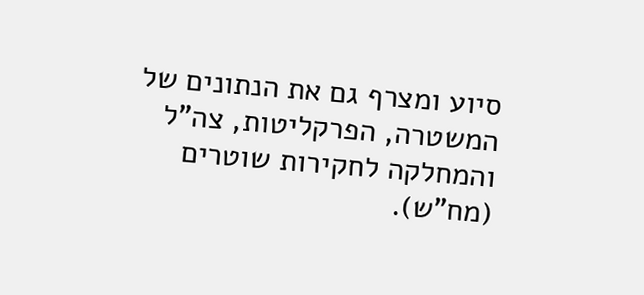סיוע ומצרף גם את הנתונים של המשטרה, הפרקליטות, צה"ל והמחלקה לחקירות שוטרים (מח"ש).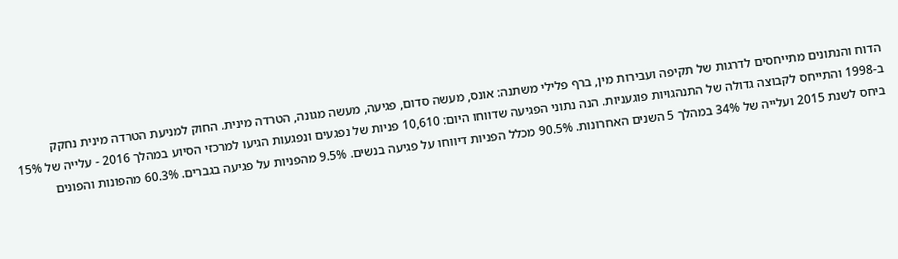הדוח והנתונים מתייחסים לדרגות של תקיפה ועבירות מין, ברף פלילי משתנה: אונס, מעשה סדום, פגיעה, מעשה מגונה, הטרדה מינית. החוק למניעת הטרדה מינית נחקק ב-1998 והתייחס לקבוצה גדולה של התנהגויות פוגעניות. הנה נתוני הפגיעה שדווחו היום: 10,610 פניות של נפגעים ונפגעות הגיעו למרכזי הסיוע במהלך 2016 - עלייה של 15% ביחס לשנת 2015 ועלייה של 34% במהלך 5 השנים האחרונות. 90.5% מכלל הפניות דיווחו על פגיעה בנשים. 9.5% מהפניות על פגיעה בגברים. 60.3% מהפונות והפונים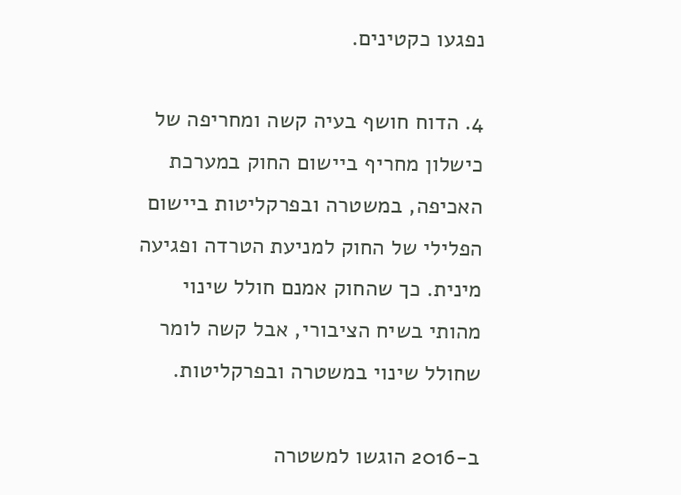נפגעו כקטינים.

4. הדוח חושף בעיה קשה ומחריפה של כישלון מחריף ביישום החוק במערכת האכיפה, במשטרה ובפרקליטות ביישום הפלילי של החוק למניעת הטרדה ופגיעה מינית. כך שהחוק אמנם חולל שינוי מהותי בשיח הציבורי, אבל קשה לומר שחולל שינוי במשטרה ובפרקליטות.

ב-2016 הוגשו למשטרה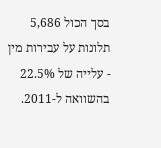בסך הכול 5,686 תלונות על עבירות מין - עלייה של 22.5% בהשוואה ל-2011.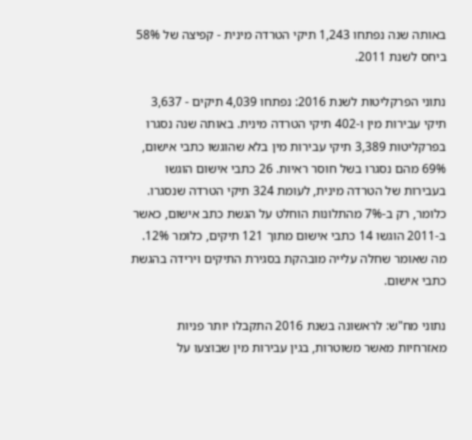באותה שנה נפתחו 1,243 תיקי הטרדה מינית - קפיצה של 58% ביחס לשנת 2011.

נתוני הפרקליטות לשנת 2016: נפתחו 4,039 תיקים - 3,637 תיקי עבירות מין ו-402 תיקי הטרדה מינית. באותה שנה נסגרו בפרקליטות 3,389 תיקי עבירות מין בלא שהוגשו כתבי אישום, 69% מהם נסגרו בשל חוסר ראיות. 26 כתבי אישום הוגשו בעבירות של הטרדה מינית, לעומת 324 תיקי הטרדה שנסגרו. כלומר, רק ב-7% מהתלונות הוחלט על הגשת כתב אישום, כאשר ב-2011 הוגשו 14 כתבי אישום מתוך 121 תיקים, כלומר 12%. מה שאומר שחלה עלייה מובהקת בסגירת התיקים וירידה בהגשת כתבי אישום.

נתוני מח"ש: לראשונה בשנת 2016 התקבלו יותר פניות מאזרחיות מאשר משוטרות, בגין עבירות מין שבוצעו על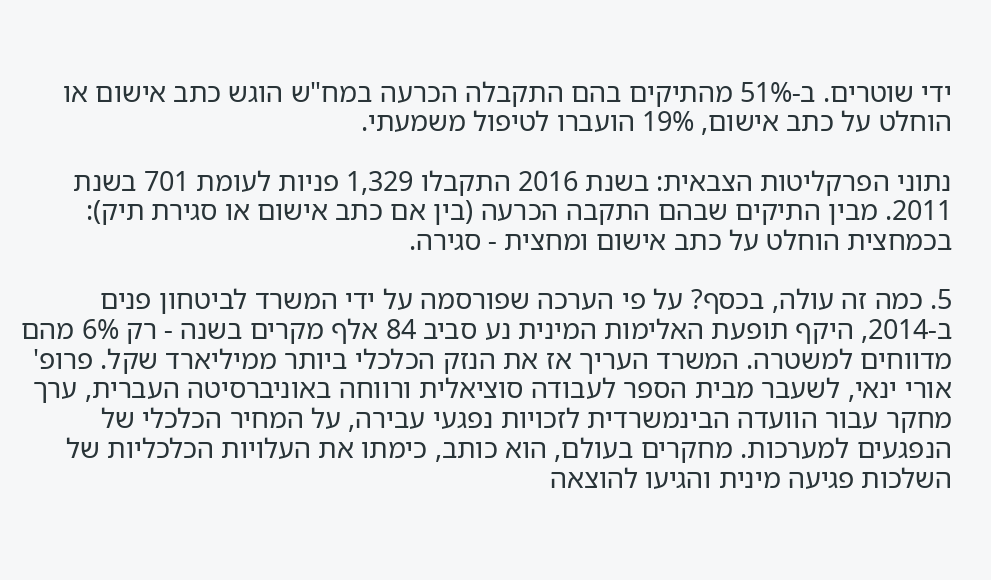ידי שוטרים. ב-51% מהתיקים בהם התקבלה הכרעה במח"ש הוגש כתב אישום או הוחלט על כתב אישום, 19% הועברו לטיפול משמעתי.

נתוני הפרקליטות הצבאית: בשנת 2016 התקבלו 1,329 פניות לעומת 701 בשנת 2011. מבין התיקים שבהם התקבה הכרעה (בין אם כתב אישום או סגירת תיק): בכמחצית הוחלט על כתב אישום ומחצית - סגירה.

5. כמה זה עולה, בכסף? על פי הערכה שפורסמה על ידי המשרד לביטחון פנים ב-2014, היקף תופעת האלימות המינית נע סביב 84 אלף מקרים בשנה - רק 6% מהם מדווחים למשטרה. המשרד העריך אז את הנזק הכלכלי ביותר ממיליארד שקל. פרופ' אורי ינאי, לשעבר מבית הספר לעבודה סוציאלית ורווחה באוניברסיטה העברית, ערך מחקר עבור הוועדה הבינמשרדית לזכויות נפגעי עבירה, על המחיר הכלכלי של הנפגעים למערכות. מחקרים בעולם, הוא כותב, כימתו את העלויות הכלכליות של השלכות פגיעה מינית והגיעו להוצאה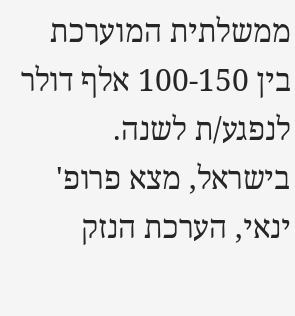ממשלתית המוערכת בין 100-150 אלף דולר לנפגע/ת לשנה. בישראל, מצא פרופ' ינאי, הערכת הנזק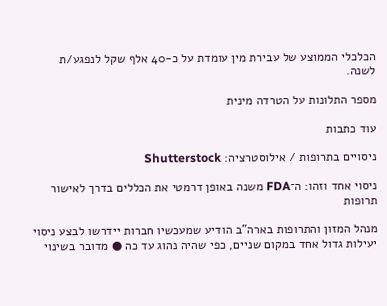הכלכלי הממוצע של עבירת מין עומדת על כ-40 אלף שקל לנפגע/ת לשנה.

מספר התלונות על הטרדה מינית

עוד כתבות

ניסויים בתרופות / אילוסטרציה: Shutterstock

ניסוי אחד וזהו: ה־FDA משנה באופן דרמטי את הכללים בדרך לאישור תרופות

מנהל המזון והתרופות בארה"ב הודיע שמעכשיו חברות יידרשו לבצע ניסוי יעילות גדול אחד במקום שניים, כפי שהיה נהוג עד כה ● מדובר בשינוי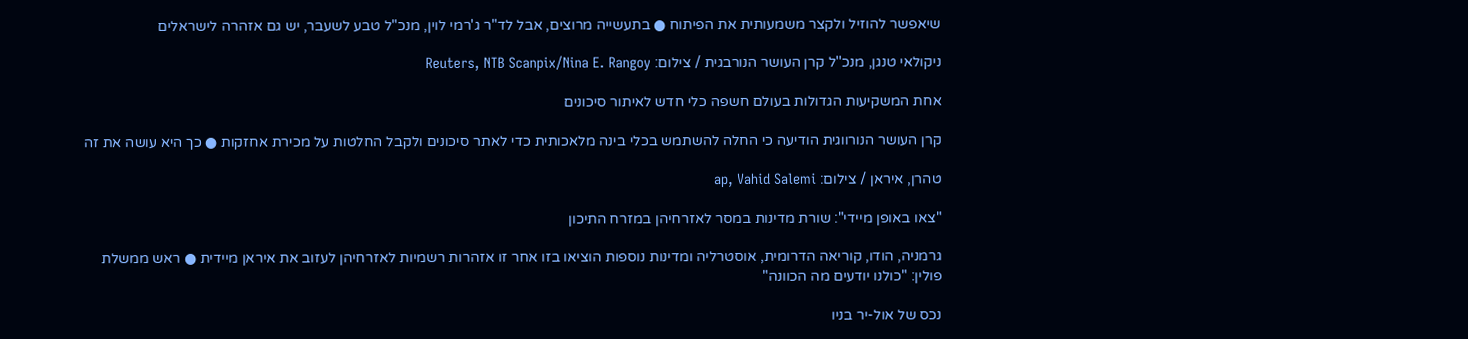שיאפשר להוזיל ולקצר משמעותית את הפיתוח ● בתעשייה מרוצים, אבל לד"ר ג'רמי לוין, מנכ"ל טבע לשעבר, יש גם אזהרה לישראלים

ניקולאי טנגן, מנכ''ל קרן העושר הנורבגית / צילום: Reuters, NTB Scanpix/Nina E. Rangoy

אחת המשקיעות הגדולות בעולם חשפה כלי חדש לאיתור סיכונים

קרן העושר הנורווגית הודיעה כי החלה להשתמש בכלי בינה מלאכותית כדי לאתר סיכונים ולקבל החלטות על מכירת אחזקות ● כך היא עושה את זה

טהרן, איראן / צילום: ap, Vahid Salemi

"צאו באופן מיידי": שורת מדינות במסר לאזרחיהן במזרח התיכון

גרמניה, הודו, קוריאה הדרומית, אוסטרליה ומדינות נוספות הוציאו בזו אחר זו אזהרות רשמיות לאזרחיהן לעזוב את איראן מיידית ● ראש ממשלת פולין: "כולנו יודעים מה הכוונה"

נכס של אול-יר בניו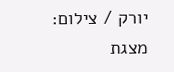יורק / צילום: מצגת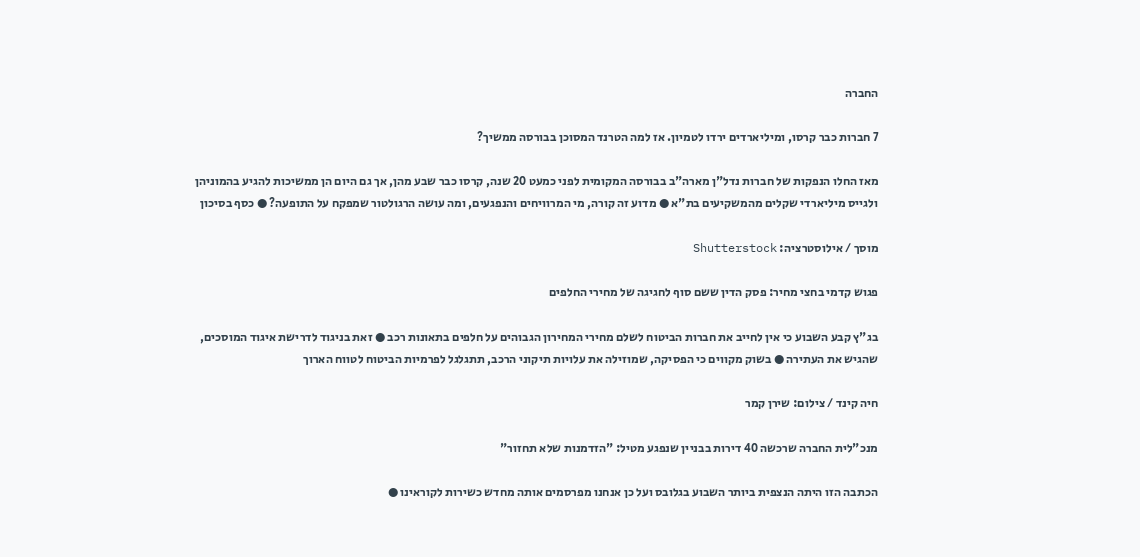החברה

7 חברות כבר קרסו, ומיליארדים ירדו לטמיון. אז למה הטרנד המסוכן בבורסה ממשיך?

מאז החלו הנפקות של חברות נדל"ן מארה"ב בבורסה המקומית לפני כמעט 20 שנה, קרסו כבר שבע מהן, אך גם היום הן ממשיכות להגיע בהמוניהן ולגייס מיליארדי שקלים מהמשקיעים בת"א ● מדוע זה קורה, מי המרוויחים והנפגעים, ומה עושה הרגולטור שמפקח על התופעה? ● כסף בסיכון

מוסך / אילוסטרציה: Shutterstock

פגוש קדמי בחצי מחיר: פסק הדין ששם סוף לחגיגה של מחירי החלפים

בג"ץ קבע השבוע כי אין לחייב את חברות הביטוח לשלם מחירי המחירון הגבוהים על חלפים בתאונות רכב ● זאת בניגוד לדרישת איגוד המוסכים, שהגיש את העתירה ● בשוק מקווים כי הפסיקה, שמוזילה את עלויות תיקוני הרכב, תתגלגל לפרמיות הביטוח לטווח הארוך

חיה קינד / צילום: שירן קמר

מנכ"לית החברה שרכשה 40 דירות בבניין שנפגע מטיל: "הזדמנות שלא תחזור"

הכתבה הזו היתה הנצפית ביותר השבוע בגלובס ועל כן אנחנו מפרסמים אותה מחדש כשירות לקוראינו ●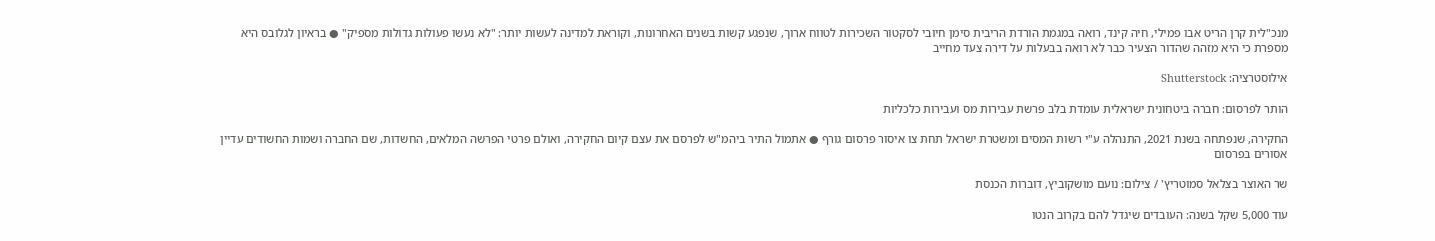מנכ"לית קרן הריט אבו פמילי, חיה קינד, רואה במגמת הורדת הריבית סימן חיובי לסקטור השכירות לטווח ארוך, שנפגע קשות בשנים האחרונות, וקוראת למדינה לעשות יותר: "לא נעשו פעולות גדולות מספיק" ● בראיון לגלובס היא מספרת כי היא מזהה שהדור הצעיר כבר לא רואה בבעלות על דירה צעד מחייב

אילוסטרציה: Shutterstock

הותר לפרסום: חברה ביטחונית ישראלית עומדת בלב פרשת עבירות מס ועבירות כלכליות

החקירה, שנפתחה בשנת 2021, התנהלה ע"י רשות המסים ומשטרת ישראל תחת צו איסור פרסום גורף ● אתמול התיר ביהמ"ש לפרסם את עצם קיום החקירה, ואולם פרטי הפרשה המלאים, החשדות, שם החברה ושמות החשודים עדיין אסורים בפרסום

שר האוצר בצלאל סמוטריץ' / צילום: נועם מושקוביץ, דוברות הכנסת

עוד 5,000 שקל בשנה: העובדים שיגדל להם בקרוב הנטו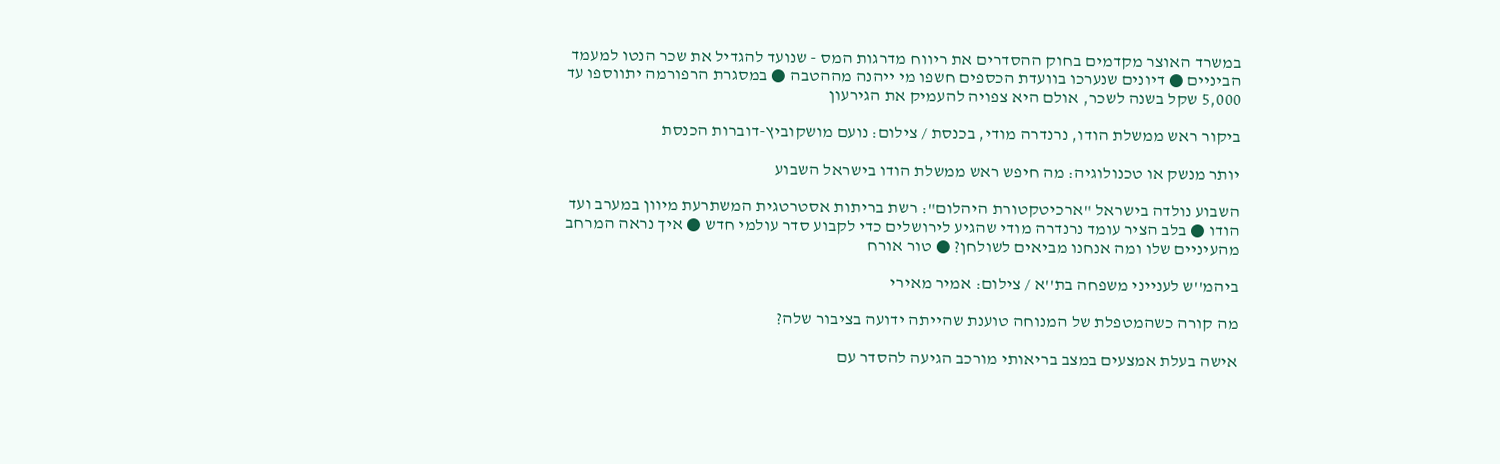במשרד האוצר מקדמים בחוק ההסדרים את ריווח מדרגות המס - שנועד להגדיל את שכר הנטו למעמד הביניים ● דיונים שנערכו בוועדת הכספים חשפו מי ייהנה מההטבה ● במסגרת הרפורמה יתווספו עד 5,000 שקל בשנה לשכר, אולם היא צפויה להעמיק את הגירעון

ביקור ראש ממשלת הודו, נרנדרה מודי, בכנסת / צילום: נועם מושקוביץ-דוברות הכנסת

יותר מנשק או טכנולוגיה: מה חיפש ראש ממשלת הודו בישראל השבוע

השבוע נולדה בישראל "ארכיטקטורת היהלום": רשת בריתות אסטרטגית המשתרעת מיוון במערב ועד הודו ● בלב הציר עומד נרנדרה מודי שהגיע לירושלים כדי לקבוע סדר עולמי חדש ● איך נראה המרחב מהעיניים שלו ומה אנחנו מביאים לשולחן? ● טור אורח

ביהמ''ש לענייני משפחה בת''א / צילום: אמיר מאירי

מה קורה כשהמטפלת של המנוחה טוענת שהייתה ידועה בציבור שלה?

אישה בעלת אמצעים במצב בריאותי מורכב הגיעה להסדר עם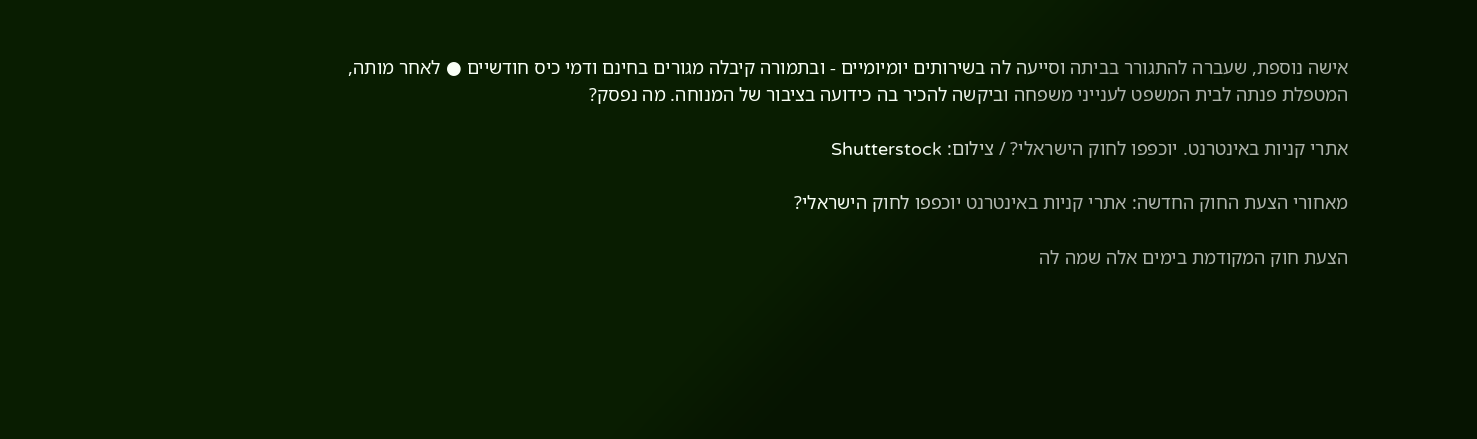אישה נוספת, שעברה להתגורר בביתה וסייעה לה בשירותים יומיומיים - ובתמורה קיבלה מגורים בחינם ודמי כיס חודשיים ● לאחר מותה, המטפלת פנתה לבית המשפט לענייני משפחה וביקשה להכיר בה כידועה בציבור של המנוחה. מה נפסק?

אתרי קניות באינטרנט. יוכפפו לחוק הישראלי? / צילום: Shutterstock

מאחורי הצעת החוק החדשה: אתרי קניות באינטרנט יוכפפו לחוק הישראלי?

הצעת חוק המקודמת בימים אלה שמה לה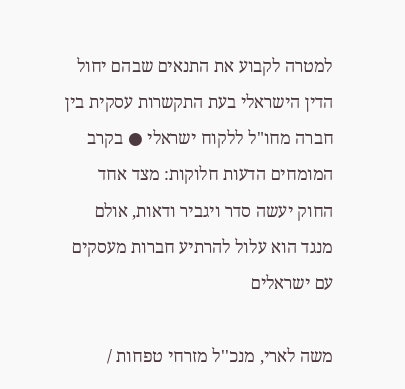למטרה לקבוע את התנאים שבהם יחול הדין הישראלי בעת התקשרות עסקית בין חברה מחו"ל ללקוח ישראלי ● בקרב המומחים הדעות חלוקות: מצד אחד החוק יעשה סדר ויגביר ודאות, אולם מנגד הוא עלול להרתיע חברות מעסקים עם ישראלים

משה לארי, מנכ''ל מזרחי טפחות /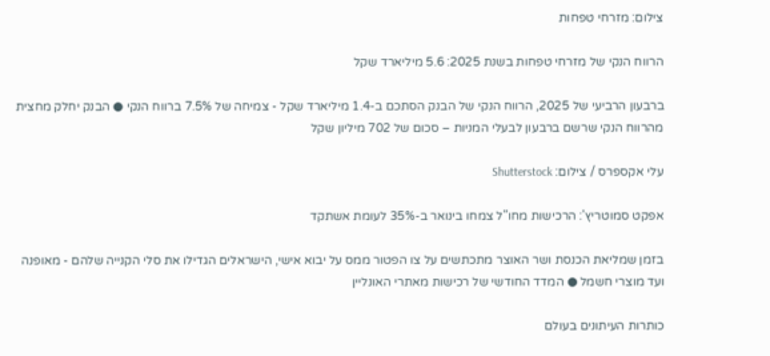צילום: מזרחי טפחות

הרווח הנקי של מזרחי טפחות בשנת 2025: 5.6 מיליארד שקל

ברבעון הרביעי של 2025, הרווח הנקי של הבנק הסתכם ב-1.4 מיליארד שקל - צמיחה של 7.5% ברווח הנקי ● הבנק יחלק מחצית מהרווח הנקי שרשם ברבעון לבעלי המניות – סכום של 702 מיליון שקל

עלי אקספרס / צילום: Shutterstock

אפקט סמוטריץ': הרכישות מחו"ל צמחו בינואר ב-35% לעומת אשתקד

בזמן שמליאת הכנסת ושר האוצר מתכתשים על צו הפטור ממס על יבוא אישי, הישראלים הגדילו את סלי הקנייה שלהם - מאופנה ועד מוצרי חשמל ● המדד החודשי של רכישות מאתרי האונליין

כותרות העיתונים בעולם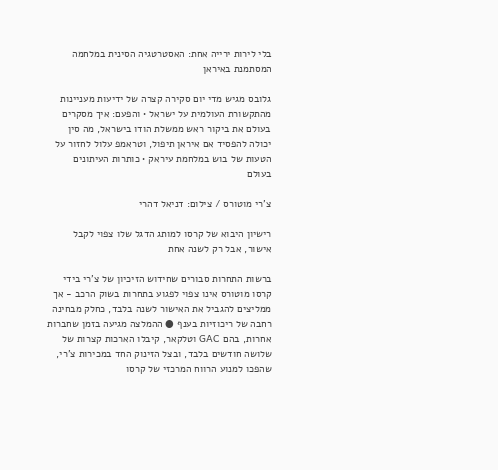בלי לירות ירייה אחת: האסטרטגיה הסינית במלחמה המסתמנת באיראן

גלובס מגיש מדי יום סקירה קצרה של ידיעות מעניינות מהתקשורת העולמית על ישראל • והפעם: איך מסקרים בעולם את ביקור ראש ממשלת הודו בישראל, מה סין יכולה להפסיד אם איראן תיפול, וטראמפ עלול לחזור על הטעות של בוש במלחמת עיראק • כותרות העיתונים בעולם

צ'רי מוטורס / צילום: דניאל דהרי

רישיון היבוא של קרסו למותג הדגל שלו צפוי לקבל אישור, אבל רק לשנה אחת

ברשות התחרות סבורים שחידוש הזיכיון של צ’רי בידי קרסו מוטורס אינו צפוי לפגוע בתחרות בשוק הרכב - אך ממליצים להגביל את האישור לשנה בלבד, כחלק מבחינה רחבה של ריכוזיות בענף ● ההמלצה מגיעה בזמן שחברות אחרות, בהם GAC וטלקאר, קיבלו הארכות קצרות של שלושה חודשים בלבד, ובצל הזינוק החד במכירות צ’רי, שהפכו למנוע הרווח המרכזי של קרסו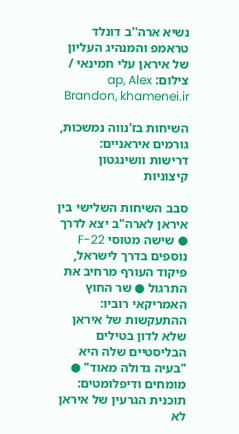נשיא ארה''ב דונלד טראמפ והמנהיג העליון של איראן עלי חמינאי / צילום: ap, Alex Brandon, khamenei.ir

השיחות בז'נווה נמשכות, גורמים איראניים: דרישות וושינגטון קיצוניות

סבב השיחות השלישי בין איראן לארה"ב יצא לדרך ● שישה מטוסי F-22 נוספים בדרך לישראל, פיקוד העורף מרחיב את התרגול ● שר החוץ האמריקאי רוביו: ההתעקשות של איראן שלא לדון בטילים הבליסטיים שלה היא "בעיה גדולה מאוד" ● מומחים ודיפלומטים: תוכנית הגרעין של איראן לא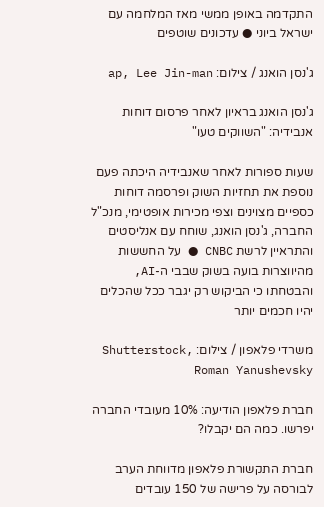התקדמה באופן ממשי מאז המלחמה עם ישראל ביוני ● עדכונים שוטפים

ג'נסן הואנג / צילום: ap, Lee Jin-man

ג'נסן הואנג בראיון לאחר פרסום דוחות אנבידיה: "השווקים טעו"

שעות ספורות לאחר שאנבידיה היכתה פעם נוספת את תחזיות השוק ופרסמה דוחות כספיים מצוינים וצפי מכירות אופטימי, מנכ"ל החברה, ג'נסן הואנג, שוחח עם אנליסטים והתראיין לרשת CNBC ● על החששות מהיווצרות בועה בשוק שבבי ה-AI, והבטחתו כי הביקוש רק יגבר ככל שהכלים יהיו חכמים יותר

משרדי פלאפון / צילום: Shutterstock, Roman Yanushevsky

חברת פלאפון הודיעה: 10% מעובדי החברה יפרשו. כמה הם יקבלו?

חברת התקשורת פלאפון מדווחת הערב לבורסה על פרישה של 150 עובדים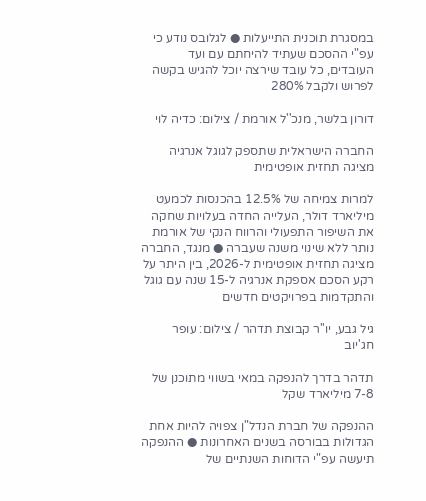במסגרת תוכנית התייעלות ● לגלובס נודע כי עפ"י ההסכם שעתיד להיחתם עם ועד העובדים, כל עובד שירצה יוכל להגיש בקשה לפרוש ולקבל 280%

דורון בלשר, מנכ''ל אורמת / צילום: כדיה לוי

החברה הישראלית שתספק לגוגל אנרגיה מציגה תחזית אופטימית

למרות צמיחה של 12.5% בהכנסות לכמעט מיליארד דולר, העלייה החדה בעלויות שחקה את השיפור התפעולי והרווח הנקי של אורמת נותר ללא שינוי משנה שעברה ● מנגד, החברה מציגה תחזית אופטימית ל-2026, בין היתר על רקע הסכם אספקת אנרגיה ל-15 שנה עם גוגל והתקדמות בפרויקטים חדשים

גיל גבע, יו''ר קבוצת תדהר / צילום: עופר חג'יוב

תדהר בדרך להנפקה במאי בשווי מתוכנן של 7-8 מיליארד שקל

ההנפקה של חברת הנדל"ן צפויה להיות אחת הגדולות בבורסה בשנים האחרונות ● ההנפקה תיעשה עפ"י הדוחות השנתיים של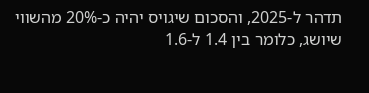תדהר ל-2025, והסכום שיגויס יהיה כ-20% מהשווי שיושג, כלומר בין 1.4 ל-1.6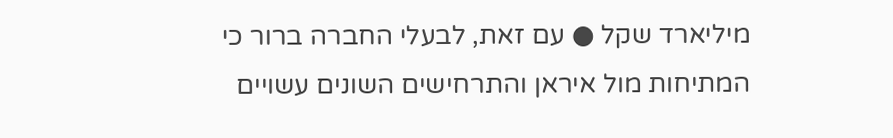מיליארד שקל ● עם זאת, לבעלי החברה ברור כי המתיחות מול איראן והתרחישים השונים עשויים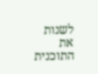לשנות את התוכנית